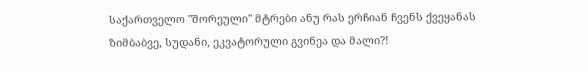საქართველო "შორეული" მტრები ანუ რას ერჩიან ჩვენს ქვეყანას ზიმბაბვე, სუდანი, ეკვატორული გვინეა და მალი?!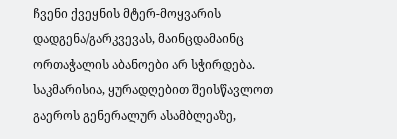ჩვენი ქვეყნის მტერ-მოყვარის დადგენა/გარკვევას, მაინცდამაინც ორთაჭალის აბანოები არ სჭირდება. საკმარისია, ყურადღებით შეისწავლოთ გაეროს გენერალურ ასამბლეაზე,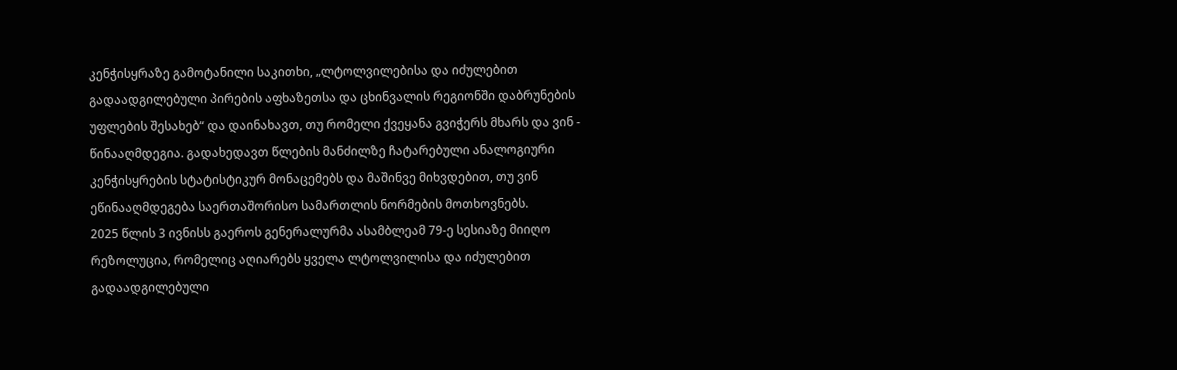კენჭისყრაზე გამოტანილი საკითხი, „ლტოლვილებისა და იძულებით გადაადგილებული პირების აფხაზეთსა და ცხინვალის რეგიონში დაბრუნების უფლების შესახებ“ და დაინახავთ, თუ რომელი ქვეყანა გვიჭერს მხარს და ვინ - წინააღმდეგია. გადახედავთ წლების მანძილზე ჩატარებული ანალოგიური კენჭისყრების სტატისტიკურ მონაცემებს და მაშინვე მიხვდებით, თუ ვინ ეწინააღმდეგება საერთაშორისო სამართლის ნორმების მოთხოვნებს.
2025 წლის 3 ივნისს გაეროს გენერალურმა ასამბლეამ 79-ე სესიაზე მიიღო რეზოლუცია, რომელიც აღიარებს ყველა ლტოლვილისა და იძულებით გადაადგილებული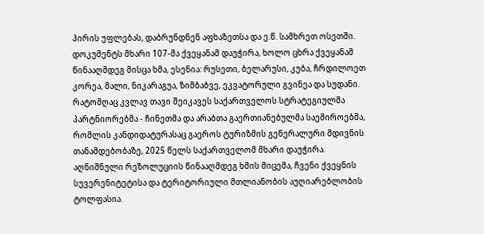პირის უფლებას, დაბრუნდნენ აფხაზეთსა და ე.წ. სამხრეთ ოსეთში. დოკუმენტს მხარი 107-მა ქვეყანამ დაუჭირა, ხოლო ცხრა ქვეყანამ წინააღმდეგ მისცა ხმა, ესენია: რუსეთი, ბელარუსი, კუბა, ჩრდილოეთ კორეა, მალი, ნიკარაგუა, ზიმბაბვე, ეკვატორული გვინეა და სუდანი. რატომღაც კვლავ თავი შეიკავეს საქართველოს სტრატეგიულმა პარტნიორებმა - ჩინეთმა და არაბთა გაერთიანებულმა საემიროებმა, რომლის კანდიდატურასაც გაეროს ტურიზმის გენერალური მდივნის თანამდებობაზე, 2025 წელს საქართველომ მხარი დაუჭირა.
აღნიშნული რეზოლუციის წინააღმდეგ ხმის მიცემა, ჩვენი ქვეყნის სუვერენიტეტისა და ტერიტორიული მთლიანობის აუღიარებლობის ტოლფასია.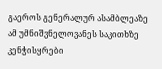გაეროს გენერალურ ასამბლეაზე ამ უმნიშვნელოვანეს საკითხზე კენჭისყრები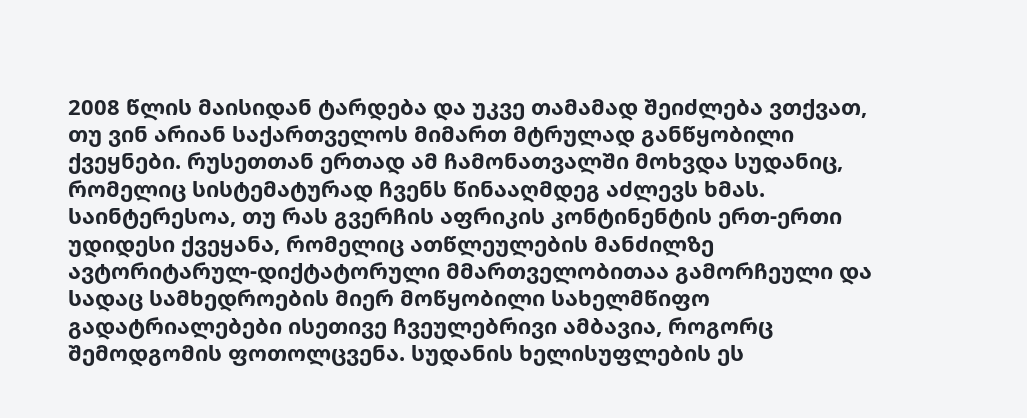2008 წლის მაისიდან ტარდება და უკვე თამამად შეიძლება ვთქვათ, თუ ვინ არიან საქართველოს მიმართ მტრულად განწყობილი ქვეყნები. რუსეთთან ერთად ამ ჩამონათვალში მოხვდა სუდანიც, რომელიც სისტემატურად ჩვენს წინააღმდეგ აძლევს ხმას. საინტერესოა, თუ რას გვერჩის აფრიკის კონტინენტის ერთ-ერთი უდიდესი ქვეყანა, რომელიც ათწლეულების მანძილზე ავტორიტარულ-დიქტატორული მმართველობითაა გამორჩეული და სადაც სამხედროების მიერ მოწყობილი სახელმწიფო გადატრიალებები ისეთივე ჩვეულებრივი ამბავია, როგორც შემოდგომის ფოთოლცვენა. სუდანის ხელისუფლების ეს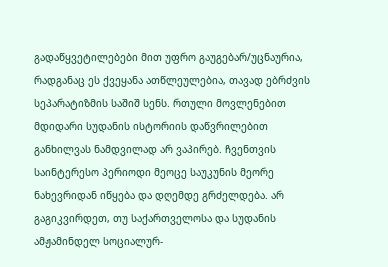გადაწყვეტილებები მით უფრო გაუგებარ/უცნაურია, რადგანაც ეს ქვეყანა ათწლეულებია, თავად ებრძვის სეპარატიზმის საშიშ სენს. რთული მოვლენებით მდიდარი სუდანის ისტორიის დაწვრილებით განხილვას ნამდვილად არ ვაპირებ. ჩვენთვის საინტერესო პერიოდი მეოცე საუკუნის მეორე ნახევრიდან იწყება და დღემდე გრძელდება. არ გაგიკვირდეთ, თუ საქართველოსა და სუდანის ამჟამინდელ სოციალურ-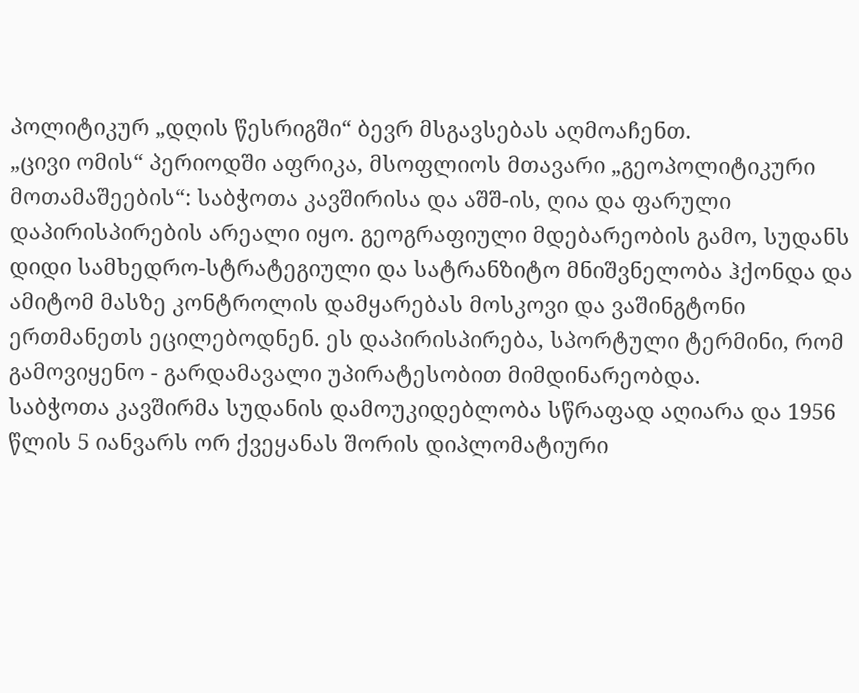პოლიტიკურ „დღის წესრიგში“ ბევრ მსგავსებას აღმოაჩენთ.
„ცივი ომის“ პერიოდში აფრიკა, მსოფლიოს მთავარი „გეოპოლიტიკური მოთამაშეების“: საბჭოთა კავშირისა და აშშ-ის, ღია და ფარული დაპირისპირების არეალი იყო. გეოგრაფიული მდებარეობის გამო, სუდანს დიდი სამხედრო-სტრატეგიული და სატრანზიტო მნიშვნელობა ჰქონდა და ამიტომ მასზე კონტროლის დამყარებას მოსკოვი და ვაშინგტონი ერთმანეთს ეცილებოდნენ. ეს დაპირისპირება, სპორტული ტერმინი, რომ გამოვიყენო - გარდამავალი უპირატესობით მიმდინარეობდა.
საბჭოთა კავშირმა სუდანის დამოუკიდებლობა სწრაფად აღიარა და 1956 წლის 5 იანვარს ორ ქვეყანას შორის დიპლომატიური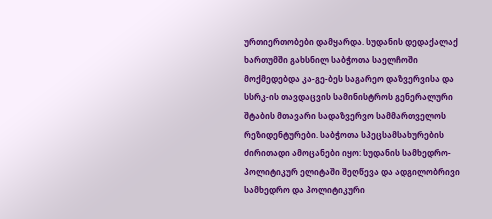ურთიერთობები დამყარდა. სუდანის დედაქალაქ ხართუმში გახსნილ საბჭოთა საელჩოში მოქმედებდა კა-გე-ბეს საგარეო დაზვერვისა და სსრკ-ის თავდაცვის სამინისტროს გენერალური შტაბის მთავარი სადაზვერვო სამმართველოს რეზიდენტურები. საბჭოთა სპეცსამსახურების ძირითადი ამოცანები იყო: სუდანის სამხედრო-პოლიტიკურ ელიტაში შეღწევა და ადგილობრივი სამხედრო და პოლიტიკური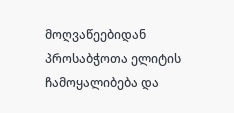მოღვაწეებიდან პროსაბჭოთა ელიტის ჩამოყალიბება და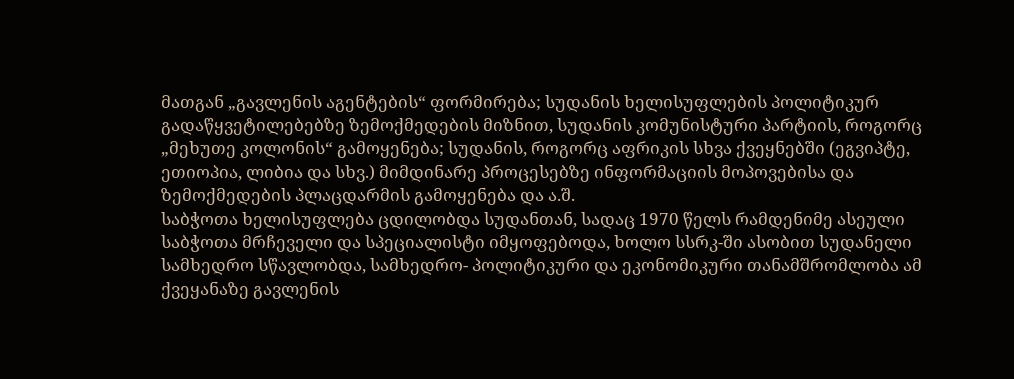მათგან „გავლენის აგენტების“ ფორმირება; სუდანის ხელისუფლების პოლიტიკურ გადაწყვეტილებებზე ზემოქმედების მიზნით, სუდანის კომუნისტური პარტიის, როგორც „მეხუთე კოლონის“ გამოყენება; სუდანის, როგორც აფრიკის სხვა ქვეყნებში (ეგვიპტე, ეთიოპია, ლიბია და სხვ.) მიმდინარე პროცესებზე ინფორმაციის მოპოვებისა და ზემოქმედების პლაცდარმის გამოყენება და ა.შ.
საბჭოთა ხელისუფლება ცდილობდა სუდანთან, სადაც 1970 წელს რამდენიმე ასეული საბჭოთა მრჩეველი და სპეციალისტი იმყოფებოდა, ხოლო სსრკ-ში ასობით სუდანელი სამხედრო სწავლობდა, სამხედრო- პოლიტიკური და ეკონომიკური თანამშრომლობა ამ ქვეყანაზე გავლენის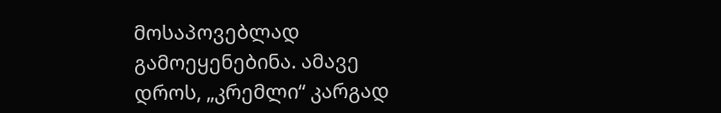მოსაპოვებლად გამოეყენებინა. ამავე დროს, „კრემლი“ კარგად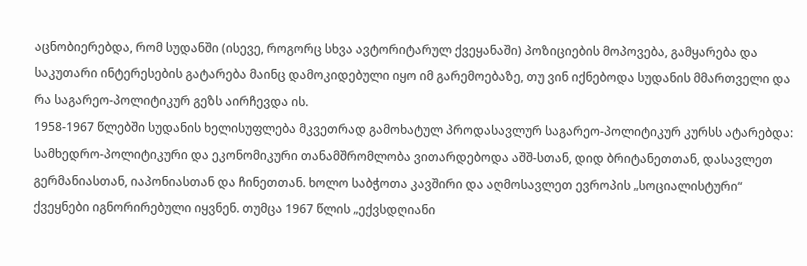აცნობიერებდა, რომ სუდანში (ისევე, როგორც სხვა ავტორიტარულ ქვეყანაში) პოზიციების მოპოვება, გამყარება და საკუთარი ინტერესების გატარება მაინც დამოკიდებული იყო იმ გარემოებაზე, თუ ვინ იქნებოდა სუდანის მმართველი და რა საგარეო-პოლიტიკურ გეზს აირჩევდა ის.
1958-1967 წლებში სუდანის ხელისუფლება მკვეთრად გამოხატულ პროდასავლურ საგარეო-პოლიტიკურ კურსს ატარებდა: სამხედრო-პოლიტიკური და ეკონომიკური თანამშრომლობა ვითარდებოდა აშშ-სთან, დიდ ბრიტანეთთან, დასავლეთ გერმანიასთან, იაპონიასთან და ჩინეთთან. ხოლო საბჭოთა კავშირი და აღმოსავლეთ ევროპის „სოციალისტური“ ქვეყნები იგნორირებული იყვნენ. თუმცა 1967 წლის „ექვსდღიანი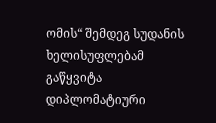ომის“ შემდეგ სუდანის ხელისუფლებამ გაწყვიტა დიპლომატიური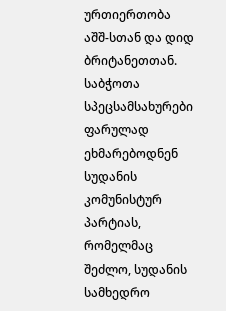ურთიერთობა აშშ-სთან და დიდ ბრიტანეთთან.
საბჭოთა სპეცსამსახურები ფარულად ეხმარებოდნენ სუდანის კომუნისტურ პარტიას, რომელმაც შეძლო, სუდანის სამხედრო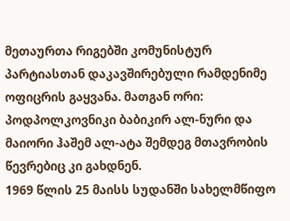მეთაურთა რიგებში კომუნისტურ პარტიასთან დაკავშირებული რამდენიმე ოფიცრის გაყვანა. მათგან ორი: პოდპოლკოვნიკი ბაბიკირ ალ-ნური და მაიორი ჰაშემ ალ-ატა შემდეგ მთავრობის წევრებიც კი გახდნენ.
1969 წლის 25 მაისს სუდანში სახელმწიფო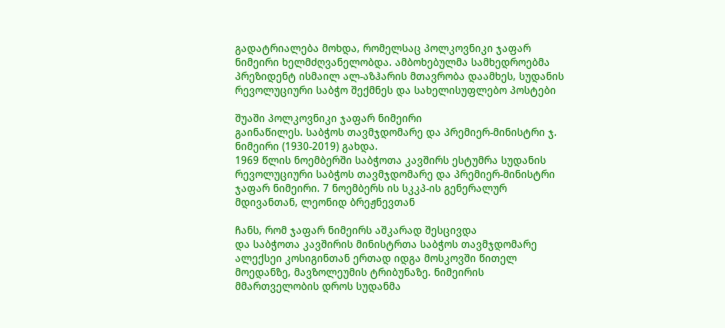გადატრიალება მოხდა, რომელსაც პოლკოვნიკი ჯაფარ ნიმეირი ხელმძღვანელობდა. ამბოხებულმა სამხედროებმა პრეზიდენტ ისმაილ ალ-აზჰარის მთავრობა დაამხეს, სუდანის რევოლუციური საბჭო შექმნეს და სახელისუფლებო პოსტები

შუაში პოლკოვნიკი ჯაფარ ნიმეირი
გაინაწილეს. საბჭოს თავმჯდომარე და პრემიერ-მინისტრი ჯ. ნიმეირი (1930-2019) გახდა.
1969 წლის ნოემბერში საბჭოთა კავშირს ესტუმრა სუდანის რევოლუციური საბჭოს თავმჯდომარე და პრემიერ-მინისტრი ჯაფარ ნიმეირი. 7 ნოემბერს ის სკკპ-ის გენერალურ მდივანთან, ლეონიდ ბრეჟნევთან

ჩანს, რომ ჯაფარ ნიმეირს აშკარად შესცივდა
და საბჭოთა კავშირის მინისტრთა საბჭოს თავმჯდომარე ალექსეი კოსიგინთან ერთად იდგა მოსკოვში წითელ მოედანზე, მავზოლეუმის ტრიბუნაზე. ნიმეირის მმართველობის დროს სუდანმა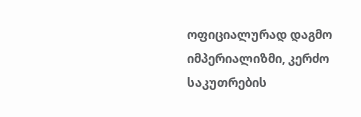ოფიციალურად დაგმო იმპერიალიზმი, კერძო საკუთრების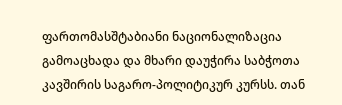ფართომასშტაბიანი ნაციონალიზაცია გამოაცხადა და მხარი დაუჭირა საბჭოთა კავშირის საგარო-პოლიტიკურ კურსს. თან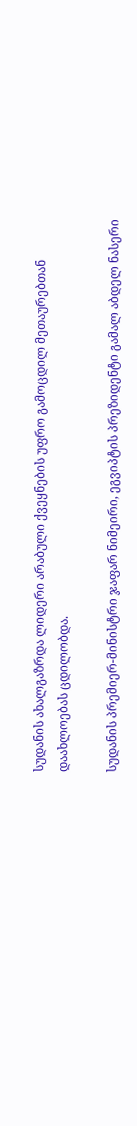სუდანის ახალგაზრდა ლიდერი არაბული ქვეყნების უფრო გამოცდილ მეთაურებთან დაახლოებას ცდილობდა.

სუდანის პრემიერ-მინისტრი ჯაფარ ნიმეირი, ეგვიპტის პრეზიდენტი გამალ აბდელ ნასერი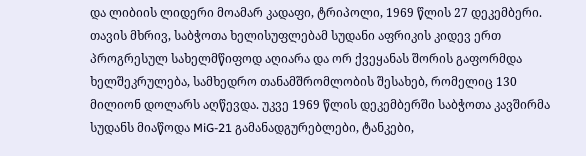და ლიბიის ლიდერი მოამარ კადაფი, ტრიპოლი, 1969 წლის 27 დეკემბერი.
თავის მხრივ, საბჭოთა ხელისუფლებამ სუდანი აფრიკის კიდევ ერთ პროგრესულ სახელმწიფოდ აღიარა და ორ ქვეყანას შორის გაფორმდა ხელშეკრულება, სამხედრო თანამშრომლობის შესახებ, რომელიც 130 მილიონ დოლარს აღწევდა. უკვე 1969 წლის დეკემბერში საბჭოთა კავშირმა სუდანს მიაწოდა MiG-21 გამანადგურებლები, ტანკები,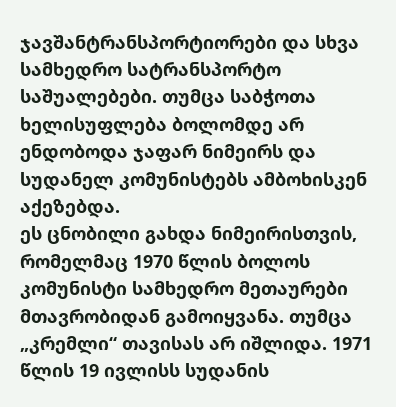ჯავშანტრანსპორტიორები და სხვა სამხედრო სატრანსპორტო საშუალებები. თუმცა საბჭოთა ხელისუფლება ბოლომდე არ ენდობოდა ჯაფარ ნიმეირს და სუდანელ კომუნისტებს ამბოხისკენ აქეზებდა.
ეს ცნობილი გახდა ნიმეირისთვის, რომელმაც 1970 წლის ბოლოს კომუნისტი სამხედრო მეთაურები მთავრობიდან გამოიყვანა. თუმცა „კრემლი“ თავისას არ იშლიდა. 1971 წლის 19 ივლისს სუდანის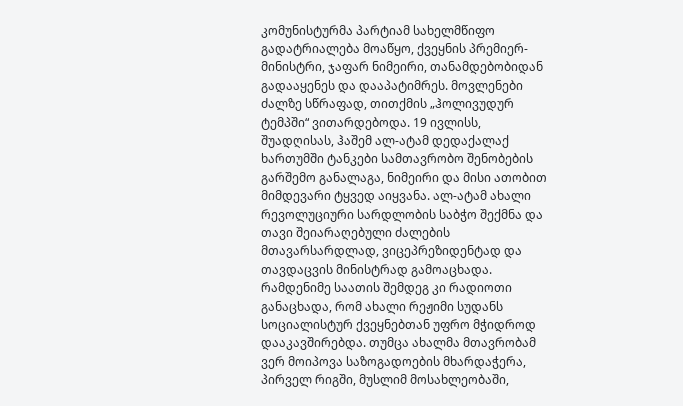კომუნისტურმა პარტიამ სახელმწიფო გადატრიალება მოაწყო, ქვეყნის პრემიერ-მინისტრი, ჯაფარ ნიმეირი, თანამდებობიდან გადააყენეს და დააპატიმრეს. მოვლენები ძალზე სწრაფად, თითქმის „ჰოლივუდურ ტემპში“ ვითარდებოდა. 19 ივლისს, შუადღისას, ჰაშემ ალ-ატამ დედაქალაქ ხართუმში ტანკები სამთავრობო შენობების გარშემო განალაგა, ნიმეირი და მისი ათობით მიმდევარი ტყვედ აიყვანა. ალ-ატამ ახალი რევოლუციური სარდლობის საბჭო შექმნა და თავი შეიარაღებული ძალების მთავარსარდლად, ვიცეპრეზიდენტად და თავდაცვის მინისტრად გამოაცხადა. რამდენიმე საათის შემდეგ კი რადიოთი განაცხადა, რომ ახალი რეჟიმი სუდანს სოციალისტურ ქვეყნებთან უფრო მჭიდროდ დააკავშირებდა. თუმცა ახალმა მთავრობამ ვერ მოიპოვა საზოგადოების მხარდაჭერა, პირველ რიგში, მუსლიმ მოსახლეობაში,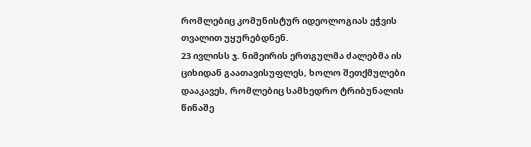რომლებიც კომუნისტურ იდეოლოგიას ეჭვის თვალით უყურებდნენ.
23 ივლისს ჯ. ნიმეირის ერთგულმა ძალებმა ის ციხიდან გაათავისუფლეს, ხოლო შეთქმულები დააკავეს, რომლებიც სამხედრო ტრიბუნალის წინაშე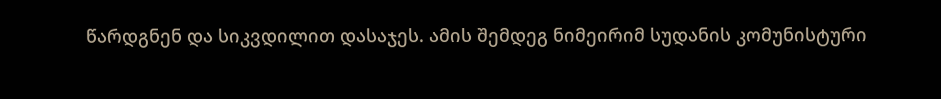წარდგნენ და სიკვდილით დასაჯეს. ამის შემდეგ ნიმეირიმ სუდანის კომუნისტური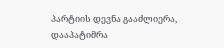პარტიის დევნა გააძლიერა, დააპატიმრა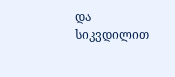და სიკვდილით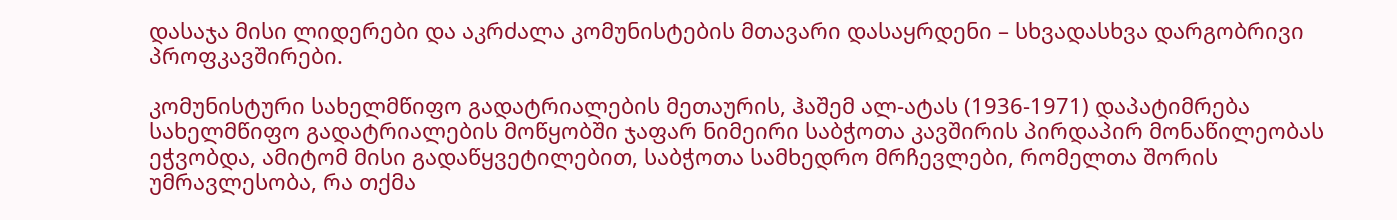დასაჯა მისი ლიდერები და აკრძალა კომუნისტების მთავარი დასაყრდენი – სხვადასხვა დარგობრივი პროფკავშირები.

კომუნისტური სახელმწიფო გადატრიალების მეთაურის, ჰაშემ ალ-ატას (1936-1971) დაპატიმრება
სახელმწიფო გადატრიალების მოწყობში ჯაფარ ნიმეირი საბჭოთა კავშირის პირდაპირ მონაწილეობას ეჭვობდა, ამიტომ მისი გადაწყვეტილებით, საბჭოთა სამხედრო მრჩევლები, რომელთა შორის უმრავლესობა, რა თქმა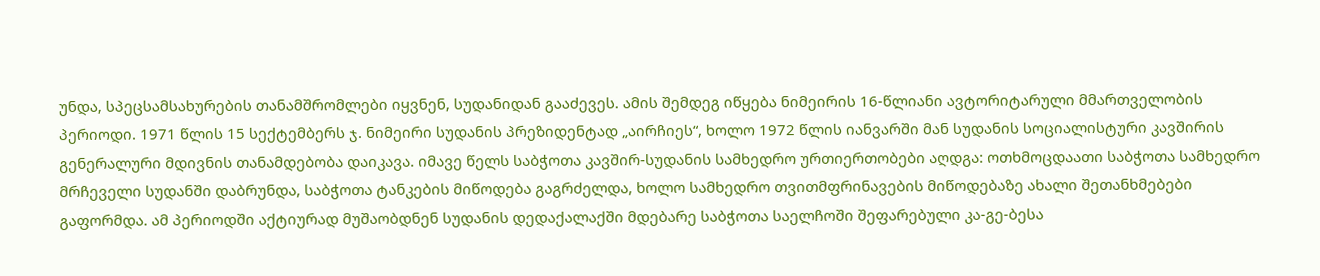უნდა, სპეცსამსახურების თანამშრომლები იყვნენ, სუდანიდან გააძევეს. ამის შემდეგ იწყება ნიმეირის 16-წლიანი ავტორიტარული მმართველობის პერიოდი. 1971 წლის 15 სექტემბერს ჯ. ნიმეირი სუდანის პრეზიდენტად „აირჩიეს“, ხოლო 1972 წლის იანვარში მან სუდანის სოციალისტური კავშირის გენერალური მდივნის თანამდებობა დაიკავა. იმავე წელს საბჭოთა კავშირ-სუდანის სამხედრო ურთიერთობები აღდგა: ოთხმოცდაათი საბჭოთა სამხედრო მრჩეველი სუდანში დაბრუნდა, საბჭოთა ტანკების მიწოდება გაგრძელდა, ხოლო სამხედრო თვითმფრინავების მიწოდებაზე ახალი შეთანხმებები გაფორმდა. ამ პერიოდში აქტიურად მუშაობდნენ სუდანის დედაქალაქში მდებარე საბჭოთა საელჩოში შეფარებული კა-გე-ბესა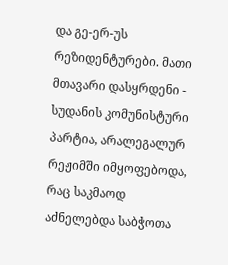და გე-ერ-უს რეზიდენტურები. მათი მთავარი დასყრდენი - სუდანის კომუნისტური პარტია, არალეგალურ რეჟიმში იმყოფებოდა, რაც საკმაოდ აძნელებდა საბჭოთა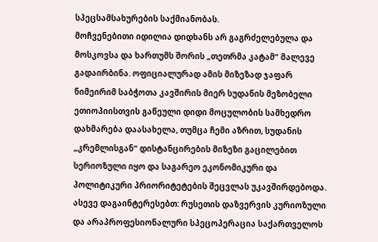სპეცსამსახურების საქმიანობას.
მოჩვენებითი იდილია დიდხანს არ გაგრძელებულა და მოსკოვსა და ხართუმს შორის „თეთრმა კატამ“ მალევე გადაირბინა. ოფიციალურად ამის მიზეზად ჯაფარ ნიმეირიმ საბჭოთა კავშირის მიერ სუდანის მეზობელი ეთიოპიისთვის გაწეული დიდი მოცულობის სამხედრო დახმარება დაასახელა, თუმცა ჩემი აზრით, სუდანის „კრემლისგან“ დისტანცირების მიზეზი გაცილებით სერიოზული იყო და საგარეო ეკონომიკური და პოლიტიკური პრიორიტეტების შეცვლას უკავშირდებოდა.
ასევე დაგაინტერესებთ: რუსეთის დაზვერვის კურიოზული და არაპროფესიონალური სპეცოპერაცია საქართველოს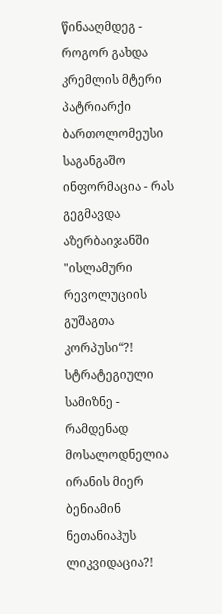წინააღმდეგ - როგორ გახდა კრემლის მტერი პატრიარქი ბართოლომეუსი
საგანგაშო ინფორმაცია - რას გეგმავდა აზერბაიჯანში "ისლამური რევოლუციის გუშაგთა კორპუსი“?!
სტრატეგიული სამიზნე - რამდენად მოსალოდნელია ირანის მიერ ბენიამინ ნეთანიაჰუს ლიკვიდაცია?!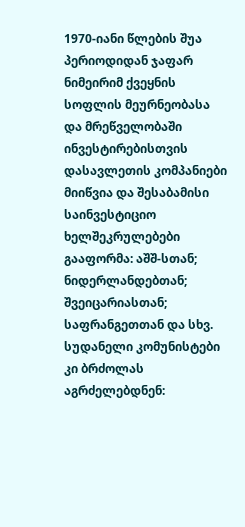1970-იანი წლების შუა პერიოდიდან ჯაფარ ნიმეირიმ ქვეყნის სოფლის მეურნეობასა და მრეწველობაში ინვესტირებისთვის დასავლეთის კომპანიები მიიწვია და შესაბამისი საინვესტიციო ხელშეკრულებები გააფორმა: აშშ-სთან; ნიდერლანდებთან; შვეიცარიასთან; საფრანგეთთან და სხვ. სუდანელი კომუნისტები კი ბრძოლას აგრძელებდნენ: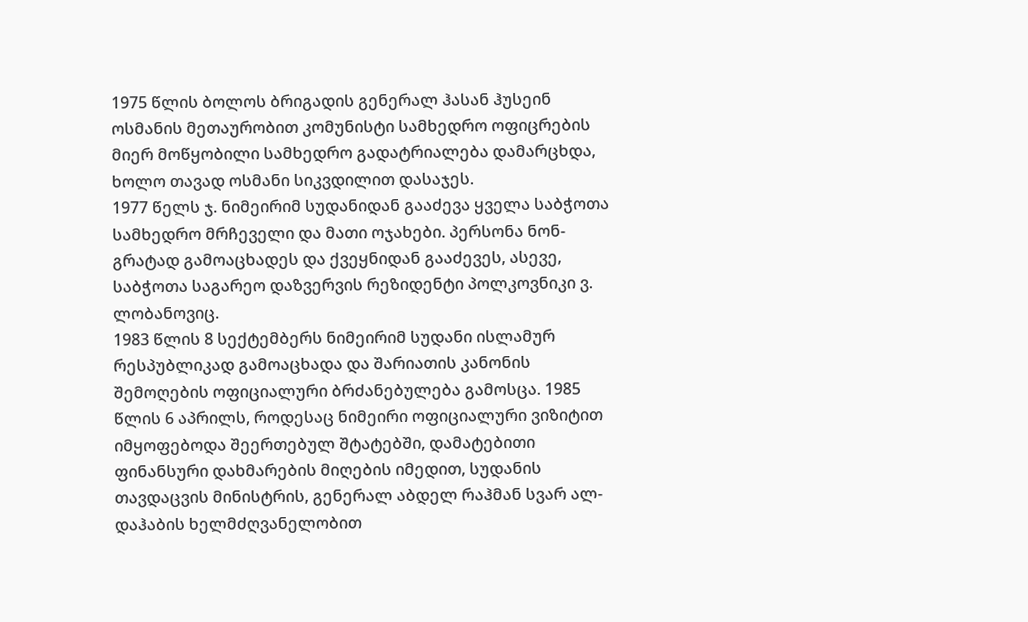1975 წლის ბოლოს ბრიგადის გენერალ ჰასან ჰუსეინ ოსმანის მეთაურობით კომუნისტი სამხედრო ოფიცრების მიერ მოწყობილი სამხედრო გადატრიალება დამარცხდა, ხოლო თავად ოსმანი სიკვდილით დასაჯეს.
1977 წელს ჯ. ნიმეირიმ სუდანიდან გააძევა ყველა საბჭოთა სამხედრო მრჩეველი და მათი ოჯახები. პერსონა ნონ-გრატად გამოაცხადეს და ქვეყნიდან გააძევეს, ასევე, საბჭოთა საგარეო დაზვერვის რეზიდენტი პოლკოვნიკი ვ. ლობანოვიც.
1983 წლის 8 სექტემბერს ნიმეირიმ სუდანი ისლამურ რესპუბლიკად გამოაცხადა და შარიათის კანონის შემოღების ოფიციალური ბრძანებულება გამოსცა. 1985 წლის 6 აპრილს, როდესაც ნიმეირი ოფიციალური ვიზიტით იმყოფებოდა შეერთებულ შტატებში, დამატებითი ფინანსური დახმარების მიღების იმედით, სუდანის თავდაცვის მინისტრის, გენერალ აბდელ რაჰმან სვარ ალ-დაჰაბის ხელმძღვანელობით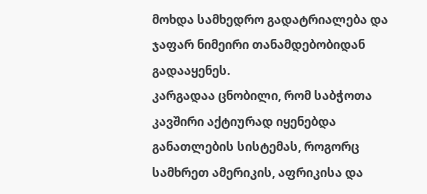მოხდა სამხედრო გადატრიალება და ჯაფარ ნიმეირი თანამდებობიდან გადააყენეს.
კარგადაა ცნობილი, რომ საბჭოთა კავშირი აქტიურად იყენებდა განათლების სისტემას, როგორც სამხრეთ ამერიკის, აფრიკისა და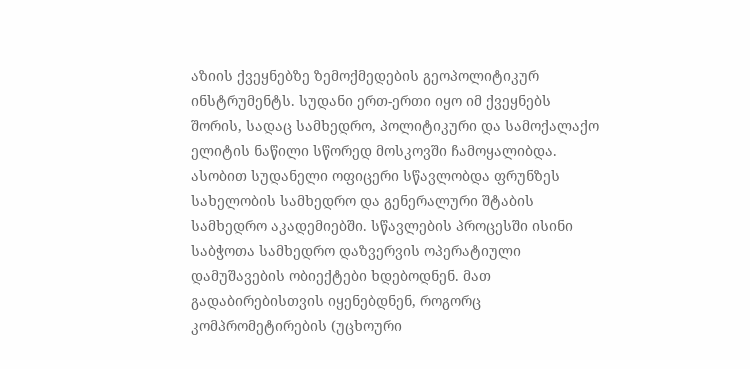აზიის ქვეყნებზე ზემოქმედების გეოპოლიტიკურ ინსტრუმენტს. სუდანი ერთ-ერთი იყო იმ ქვეყნებს შორის, სადაც სამხედრო, პოლიტიკური და სამოქალაქო ელიტის ნაწილი სწორედ მოსკოვში ჩამოყალიბდა. ასობით სუდანელი ოფიცერი სწავლობდა ფრუნზეს სახელობის სამხედრო და გენერალური შტაბის სამხედრო აკადემიებში. სწავლების პროცესში ისინი საბჭოთა სამხედრო დაზვერვის ოპერატიული დამუშავების ობიექტები ხდებოდნენ. მათ გადაბირებისთვის იყენებდნენ, როგორც კომპრომეტირების (უცხოური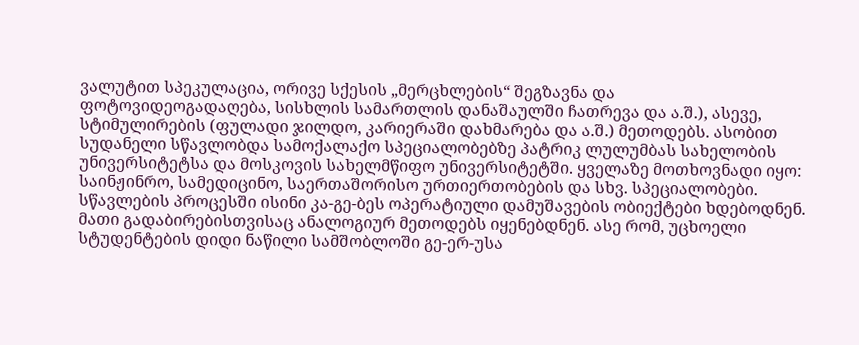ვალუტით სპეკულაცია, ორივე სქესის „მერცხლების“ შეგზავნა და ფოტოვიდეოგადაღება, სისხლის სამართლის დანაშაულში ჩათრევა და ა.შ.), ასევე, სტიმულირების (ფულადი ჯილდო, კარიერაში დახმარება და ა.შ.) მეთოდებს. ასობით სუდანელი სწავლობდა სამოქალაქო სპეციალობებზე პატრიკ ლულუმბას სახელობის უნივერსიტეტსა და მოსკოვის სახელმწიფო უნივერსიტეტში. ყველაზე მოთხოვნადი იყო: საინჟინრო, სამედიცინო, საერთაშორისო ურთიერთობების და სხვ. სპეციალობები. სწავლების პროცესში ისინი კა-გე-ბეს ოპერატიული დამუშავების ობიექტები ხდებოდნენ. მათი გადაბირებისთვისაც ანალოგიურ მეთოდებს იყენებდნენ. ასე რომ, უცხოელი სტუდენტების დიდი ნაწილი სამშობლოში გე-ერ-უსა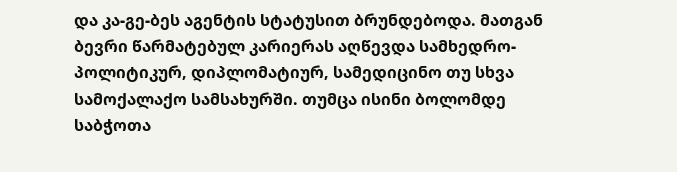და კა-გე-ბეს აგენტის სტატუსით ბრუნდებოდა. მათგან ბევრი წარმატებულ კარიერას აღწევდა სამხედრო-პოლიტიკურ, დიპლომატიურ, სამედიცინო თუ სხვა სამოქალაქო სამსახურში. თუმცა ისინი ბოლომდე საბჭოთა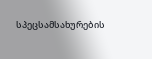სპეცსამსახურების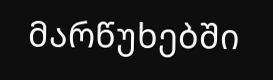მარწუხებში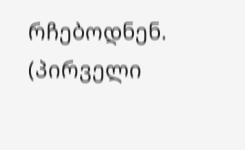რჩებოდნენ.
(პირველი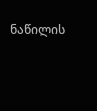ნაწილის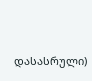დასასრული)